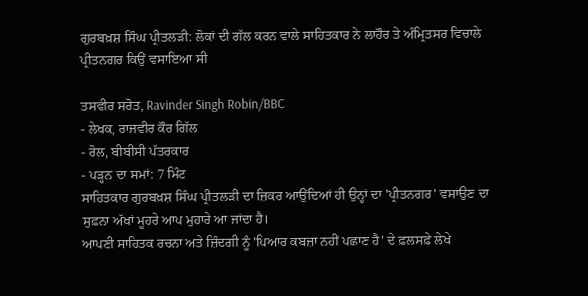ਗੁਰਬਖ਼ਸ਼ ਸਿੰਘ ਪ੍ਰੀਤਲੜੀ: ਲੋਕਾਂ ਦੀ ਗੱਲ ਕਰਨ ਵਾਲੇ ਸਾਹਿਤਕਾਰ ਨੇ ਲਾਹੌਰ ਤੇ ਅੰਮ੍ਰਿਤਸਰ ਵਿਚਾਲੇ ਪ੍ਰੀਤਨਗਰ ਕਿਉਂ ਵਸਾਇਆ ਸੀ

ਤਸਵੀਰ ਸਰੋਤ, Ravinder Singh Robin/BBC
- ਲੇਖਕ, ਰਾਜਵੀਰ ਕੌਰ ਗਿੱਲ
- ਰੋਲ, ਬੀਬੀਸੀ ਪੱਤਰਕਾਰ
- ਪੜ੍ਹਨ ਦਾ ਸਮਾਂ: 7 ਮਿੰਟ
ਸਾਹਿਤਕਾਰ ਗੁਰਬਖ਼ਸ਼ ਸਿੰਘ ਪ੍ਰੀਤਲੜੀ ਦਾ ਜ਼ਿਕਰ ਆਉਂਦਿਆਂ ਹੀ ਉਨ੍ਹਾਂ ਦਾ 'ਪ੍ਰੀਤਨਗਰ' ਵਸਾਉਣ ਦਾ ਸੁਫ਼ਨਾ ਅੱਖਾਂ ਮੂਹਰੇ ਆਪ ਮੁਹਾਰੇ ਆ ਜਾਂਦਾ ਹੈ।
ਆਪਣੀ ਸਾਹਿਤਕ ਰਚਨਾ ਅਤੇ ਜ਼ਿੰਦਗੀ ਨੂੰ 'ਪਿਆਰ ਕਬਜ਼ਾ ਨਹੀਂ ਪਛਾਣ ਹੈ' ਦੇ ਫ਼ਲਸਫ਼ੇ ਲੇਖੇ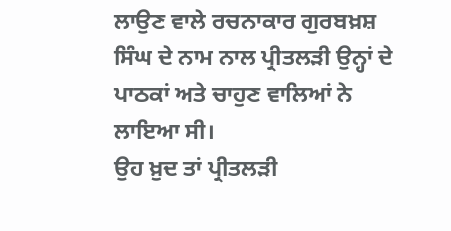ਲਾਉਣ ਵਾਲੇ ਰਚਨਾਕਾਰ ਗੁਰਬਖ਼ਸ਼ ਸਿੰਘ ਦੇ ਨਾਮ ਨਾਲ ਪ੍ਰੀਤਲੜੀ ਉਨ੍ਹਾਂ ਦੇ ਪਾਠਕਾਂ ਅਤੇ ਚਾਹੁਣ ਵਾਲਿਆਂ ਨੇ ਲਾਇਆ ਸੀ।
ਉਹ ਖ਼ੁਦ ਤਾਂ ਪ੍ਰੀਤਲੜੀ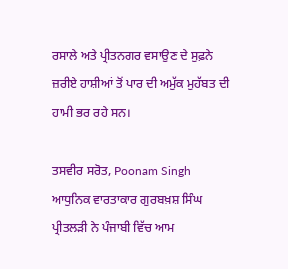ਰਸਾਲੇ ਅਤੇ ਪ੍ਰੀਤਨਗਰ ਵਸਾਉਣ ਦੇ ਸੁਫ਼ਨੇ ਜ਼ਰੀਏ ਹਾਸ਼ੀਆਂ ਤੋਂ ਪਾਰ ਦੀ ਅਮੁੱਕ ਮੁਹੱਬਤ ਦੀ ਹਾਮੀ ਭਰ ਰਹੇ ਸਨ।

ਤਸਵੀਰ ਸਰੋਤ, Poonam Singh
ਆਧੁਨਿਕ ਵਾਰਤਾਕਾਰ ਗੁਰਬਖ਼ਸ਼ ਸਿੰਘ ਪ੍ਰੀਤਲੜੀ ਨੇ ਪੰਜਾਬੀ ਵਿੱਚ ਆਮ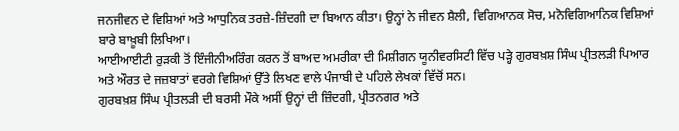ਜਨਜੀਵਨ ਦੇ ਵਿਸ਼ਿਆਂ ਅਤੇ ਆਧੁਨਿਕ ਤਰਜ਼ੇ-ਜ਼ਿੰਦਗੀ ਦਾ ਬਿਆਨ ਕੀਤਾ। ਉਨ੍ਹਾਂ ਨੇ ਜੀਵਨ ਸ਼ੈਲੀ, ਵਿਗਿਆਨਕ ਸੋਚ, ਮਨੋਵਿਗਿਆਨਿਕ ਵਿਸ਼ਿਆਂ ਬਾਰੇ ਬਾਖ਼ੂਬੀ ਲਿਖਿਆ।
ਆਈਆਈਟੀ ਰੁੜਕੀ ਤੋਂ ਇੰਜੀਨੀਅਰਿੰਗ ਕਰਨ ਤੋਂ ਬਾਅਦ ਅਮਰੀਕਾ ਦੀ ਮਿਸ਼ੀਗਨ ਯੂਨੀਵਰਸਿਟੀ ਵਿੱਚ ਪੜ੍ਹੇ ਗੁਰਬਖ਼ਸ਼ ਸਿੰਘ ਪ੍ਰੀਤਲੜੀ ਪਿਆਰ ਅਤੇ ਔਰਤ ਦੇ ਜਜ਼ਬਾਤਾਂ ਵਰਗੇ ਵਿਸ਼ਿਆਂ ਉੱਤੇ ਲਿਖਣ ਵਾਲੇ ਪੰਜਾਬੀ ਦੇ ਪਹਿਲੇ ਲੇਖਕਾਂ ਵਿੱਚੋਂ ਸਨ।
ਗੁਰਬਖ਼ਸ਼ ਸਿੰਘ ਪ੍ਰੀਤਲੜੀ ਦੀ ਬਰਸੀ ਮੌਕੇ ਅਸੀਂ ਉਨ੍ਹਾਂ ਦੀ ਜ਼ਿੰਦਗੀ, ਪ੍ਰੀਤਨਗਰ ਅਤੇ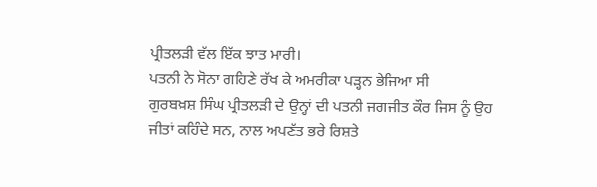ਪ੍ਰੀਤਲੜੀ ਵੱਲ ਇੱਕ ਝਾਤ ਮਾਰੀ।
ਪਤਨੀ ਨੇ ਸੋਨਾ ਗਹਿਣੇ ਰੱਖ ਕੇ ਅਮਰੀਕਾ ਪੜ੍ਹਨ ਭੇਜਿਆ ਸੀ
ਗੁਰਬਖ਼ਸ਼ ਸਿੰਘ ਪ੍ਰੀਤਲੜੀ ਦੇ ਉਨ੍ਹਾਂ ਦੀ ਪਤਨੀ ਜਗਜੀਤ ਕੌਰ ਜਿਸ ਨੂੰ ਉਹ ਜੀਤਾਂ ਕਹਿੰਦੇ ਸਨ, ਨਾਲ ਅਪਣੱਤ ਭਰੇ ਰਿਸ਼ਤੇ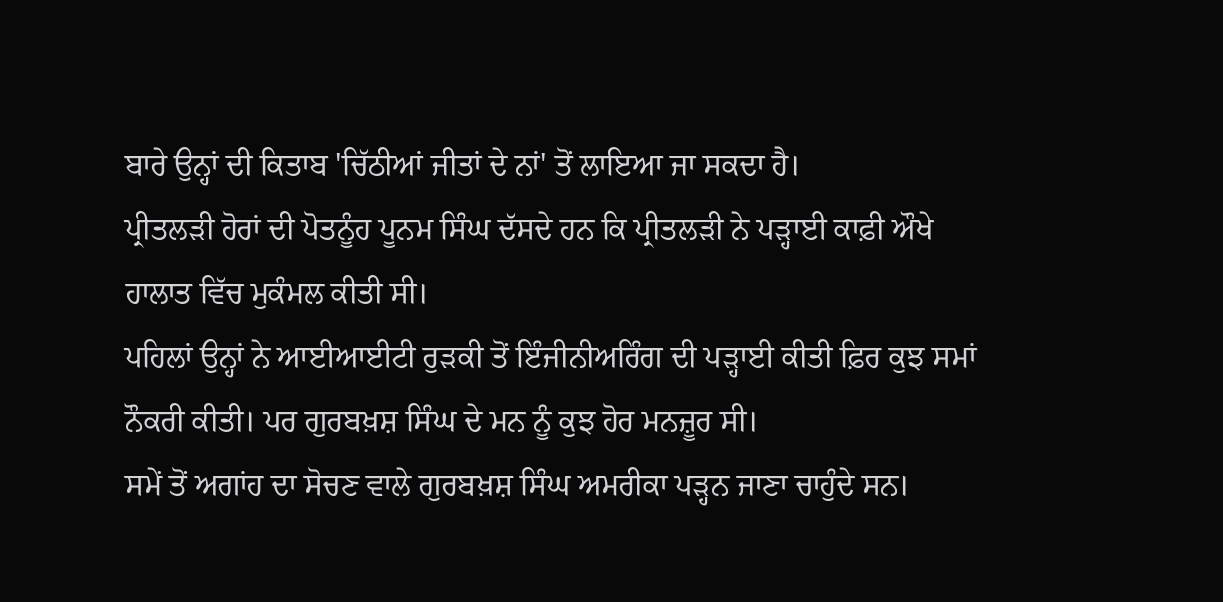ਬਾਰੇ ਉਨ੍ਹਾਂ ਦੀ ਕਿਤਾਬ 'ਚਿੱਠੀਆਂ ਜੀਤਾਂ ਦੇ ਨਾਂ' ਤੋਂ ਲਾਇਆ ਜਾ ਸਕਦਾ ਹੈ।
ਪ੍ਰੀਤਲੜੀ ਹੋਰਾਂ ਦੀ ਪੋਤਨੂੰਹ ਪੂਨਮ ਸਿੰਘ ਦੱਸਦੇ ਹਨ ਕਿ ਪ੍ਰੀਤਲੜੀ ਨੇ ਪੜ੍ਹਾਈ ਕਾਫ਼ੀ ਔਖੇ ਹਾਲਾਤ ਵਿੱਚ ਮੁਕੰਮਲ ਕੀਤੀ ਸੀ।
ਪਹਿਲਾਂ ਉਨ੍ਹਾਂ ਨੇ ਆਈਆਈਟੀ ਰੁੜਕੀ ਤੋਂ ਇੰਜੀਨੀਅਰਿੰਗ ਦੀ ਪੜ੍ਹਾਈ ਕੀਤੀ ਫ਼ਿਰ ਕੁਝ ਸਮਾਂ ਨੌਕਰੀ ਕੀਤੀ। ਪਰ ਗੁਰਬਖ਼ਸ਼ ਸਿੰਘ ਦੇ ਮਨ ਨੂੰ ਕੁਝ ਹੋਰ ਮਨਜ਼ੂਰ ਸੀ।
ਸਮੇਂ ਤੋਂ ਅਗਾਂਹ ਦਾ ਸੋਚਣ ਵਾਲੇ ਗੁਰਬਖ਼ਸ਼ ਸਿੰਘ ਅਮਰੀਕਾ ਪੜ੍ਹਨ ਜਾਣਾ ਚਾਹੁੰਦੇ ਸਨ।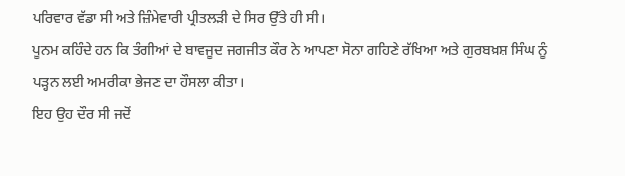ਪਰਿਵਾਰ ਵੱਡਾ ਸੀ ਅਤੇ ਜ਼ਿੰਮੇਵਾਰੀ ਪ੍ਰੀਤਲੜੀ ਦੇ ਸਿਰ ਉੱਤੇ ਹੀ ਸੀ।
ਪੂਨਮ ਕਹਿੰਦੇ ਹਨ ਕਿ ਤੰਗੀਆਂ ਦੇ ਬਾਵਜੂਦ ਜਗਜੀਤ ਕੌਰ ਨੇ ਆਪਣਾ ਸੋਨਾ ਗਹਿਣੇ ਰੱਖਿਆ ਅਤੇ ਗੁਰਬਖ਼ਸ਼ ਸਿੰਘ ਨੂੰ ਪੜ੍ਹਨ ਲਈ ਅਮਰੀਕਾ ਭੇਜਣ ਦਾ ਹੌਸਲਾ ਕੀਤਾ।
ਇਹ ਉਹ ਦੌਰ ਸੀ ਜਦੋਂ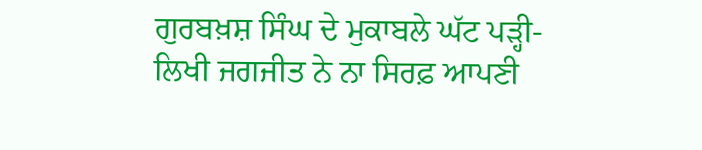ਗੁਰਬਖ਼ਸ਼ ਸਿੰਘ ਦੇ ਮੁਕਾਬਲੇ ਘੱਟ ਪੜ੍ਹੀ-ਲਿਖੀ ਜਗਜੀਤ ਨੇ ਨਾ ਸਿਰਫ਼ ਆਪਣੀ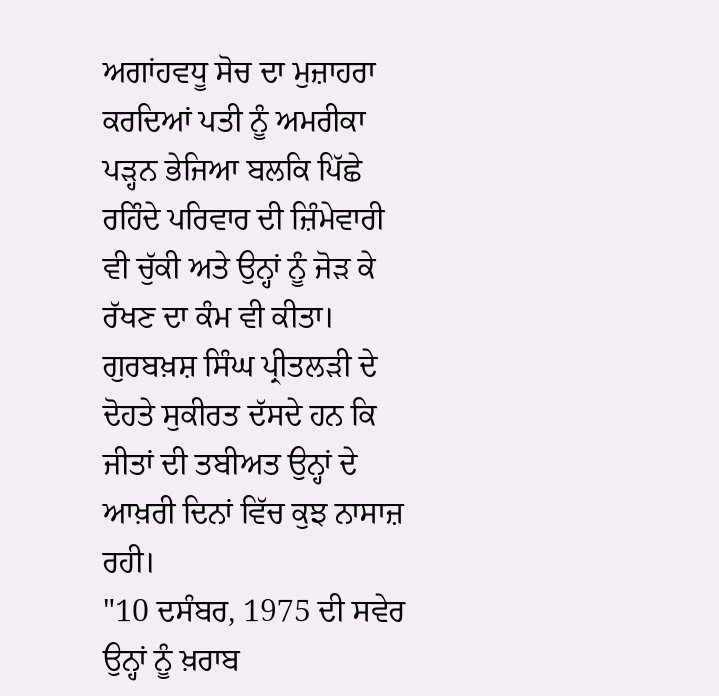ਅਗਾਂਹਵਧੂ ਸੋਚ ਦਾ ਮੁਜ਼ਾਹਰਾ ਕਰਦਿਆਂ ਪਤੀ ਨੂੰ ਅਮਰੀਕਾ ਪੜ੍ਹਨ ਭੇਜਿਆ ਬਲਕਿ ਪਿੱਛੇ ਰਹਿੰਦੇ ਪਰਿਵਾਰ ਦੀ ਜ਼ਿੰਮੇਵਾਰੀ ਵੀ ਚੁੱਕੀ ਅਤੇ ਉਨ੍ਹਾਂ ਨੂੰ ਜੋੜ ਕੇ ਰੱਖਣ ਦਾ ਕੰਮ ਵੀ ਕੀਤਾ।
ਗੁਰਬਖ਼ਸ਼ ਸਿੰਘ ਪ੍ਰੀਤਲੜੀ ਦੇ ਦੋਹਤੇ ਸੁਕੀਰਤ ਦੱਸਦੇ ਹਨ ਕਿ ਜੀਤਾਂ ਦੀ ਤਬੀਅਤ ਉਨ੍ਹਾਂ ਦੇ ਆਖ਼ਰੀ ਦਿਨਾਂ ਵਿੱਚ ਕੁਝ ਨਾਸਾਜ਼ ਰਹੀ।
"10 ਦਸੰਬਰ, 1975 ਦੀ ਸਵੇਰ ਉਨ੍ਹਾਂ ਨੂੰ ਖ਼ਰਾਬ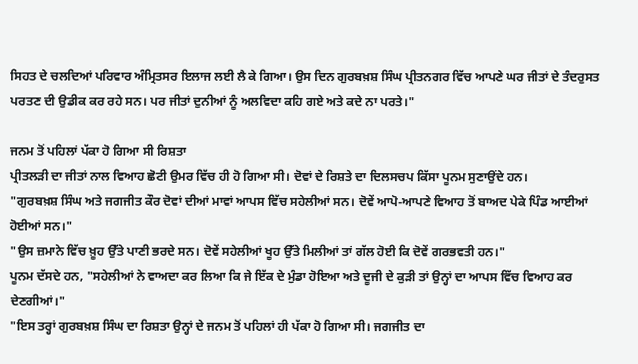ਸਿਹਤ ਦੇ ਚਲਦਿਆਂ ਪਰਿਵਾਰ ਅੰਮ੍ਰਿਤਸਰ ਇਲਾਜ ਲਈ ਲੈ ਕੇ ਗਿਆ। ਉਸ ਦਿਨ ਗੁਰਬਖ਼ਸ਼ ਸਿੰਘ ਪ੍ਰੀਤਨਗਰ ਵਿੱਚ ਆਪਣੇ ਘਰ ਜੀਤਾਂ ਦੇ ਤੰਦਰੁਸਤ ਪਰਤਣ ਦੀ ਉਡੀਕ ਕਰ ਰਹੇ ਸਨ। ਪਰ ਜੀਤਾਂ ਦੁਨੀਆਂ ਨੂੰ ਅਲਵਿਦਾ ਕਹਿ ਗਏ ਅਤੇ ਕਦੇ ਨਾ ਪਰਤੇ।"

ਜਨਮ ਤੋਂ ਪਹਿਲਾਂ ਪੱਕਾ ਹੋ ਗਿਆ ਸੀ ਰਿਸ਼ਤਾ
ਪ੍ਰੀਤਲੜੀ ਦਾ ਜੀਤਾਂ ਨਾਲ ਵਿਆਹ ਛੋਟੀ ਉਮਰ ਵਿੱਚ ਹੀ ਹੋ ਗਿਆ ਸੀ। ਦੋਵਾਂ ਦੇ ਰਿਸ਼ਤੇ ਦਾ ਦਿਲਸਚਪ ਕਿੱਸਾ ਪੂਨਮ ਸੁਣਾਉਂਦੇ ਹਨ।
"ਗੁਰਬਖ਼ਸ਼ ਸਿੰਘ ਅਤੇ ਜਗਜੀਤ ਕੌਰ ਦੋਵਾਂ ਦੀਆਂ ਮਾਵਾਂ ਆਪਸ ਵਿੱਚ ਸਹੇਲੀਆਂ ਸਨ। ਦੋਵੇਂ ਆਪੋ-ਆਪਣੇ ਵਿਆਹ ਤੋਂ ਬਾਅਦ ਪੇਕੇ ਪਿੰਡ ਆਈਆਂ ਹੋਈਆਂ ਸਨ।"
"ਉਸ ਜ਼ਮਾਨੇ ਵਿੱਚ ਖ਼ੂਹ ਉੱਤੇ ਪਾਣੀ ਭਰਦੇ ਸਨ। ਦੋਵੇਂ ਸਹੇਲੀਆਂ ਖੂਹ ਉੱਤੇ ਮਿਲੀਆਂ ਤਾਂ ਗੱਲ ਹੋਈ ਕਿ ਦੋਵੇਂ ਗਰਭਵਤੀ ਹਨ।"
ਪੂਨਮ ਦੱਸਦੇ ਹਨ, "ਸਹੇਲੀਆਂ ਨੇ ਵਾਅਦਾ ਕਰ ਲਿਆ ਕਿ ਜੇ ਇੱਕ ਦੇ ਮੁੰਡਾ ਹੋਇਆ ਅਤੇ ਦੂਜੀ ਦੇ ਕੁੜੀ ਤਾਂ ਉਨ੍ਹਾਂ ਦਾ ਆਪਸ ਵਿੱਚ ਵਿਆਹ ਕਰ ਦੇਣਗੀਆਂ।"
"ਇਸ ਤਰ੍ਹਾਂ ਗੁਰਬਖ਼ਸ਼ ਸਿੰਘ ਦਾ ਰਿਸ਼ਤਾ ਉਨ੍ਹਾਂ ਦੇ ਜਨਮ ਤੋਂ ਪਹਿਲਾਂ ਹੀ ਪੱਕਾ ਹੋ ਗਿਆ ਸੀ। ਜਗਜੀਤ ਦਾ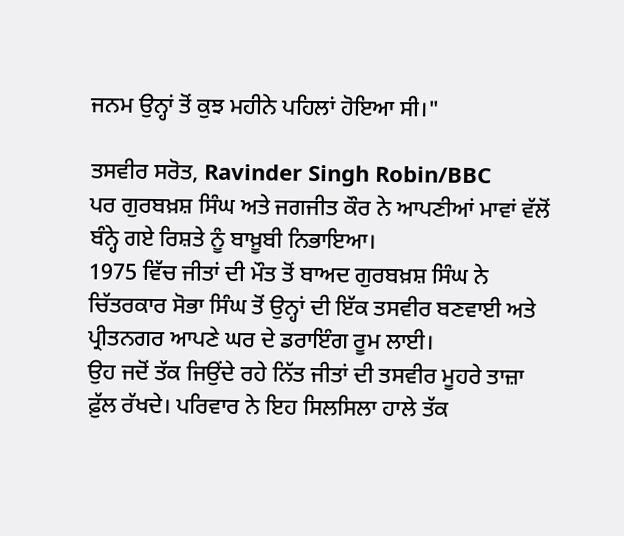ਜਨਮ ਉਨ੍ਹਾਂ ਤੋਂ ਕੁਝ ਮਹੀਨੇ ਪਹਿਲਾਂ ਹੋਇਆ ਸੀ।"

ਤਸਵੀਰ ਸਰੋਤ, Ravinder Singh Robin/BBC
ਪਰ ਗੁਰਬਖ਼ਸ਼ ਸਿੰਘ ਅਤੇ ਜਗਜੀਤ ਕੌਰ ਨੇ ਆਪਣੀਆਂ ਮਾਵਾਂ ਵੱਲੋਂ ਬੰਨ੍ਹੇ ਗਏ ਰਿਸ਼ਤੇ ਨੂੰ ਬਾਖ਼ੂਬੀ ਨਿਭਾਇਆ।
1975 ਵਿੱਚ ਜੀਤਾਂ ਦੀ ਮੌਤ ਤੋਂ ਬਾਅਦ ਗੁਰਬਖ਼ਸ਼ ਸਿੰਘ ਨੇ ਚਿੱਤਰਕਾਰ ਸੋਭਾ ਸਿੰਘ ਤੋਂ ਉਨ੍ਹਾਂ ਦੀ ਇੱਕ ਤਸਵੀਰ ਬਣਵਾਈ ਅਤੇ ਪ੍ਰੀਤਨਗਰ ਆਪਣੇ ਘਰ ਦੇ ਡਰਾਇੰਗ ਰੂਮ ਲਾਈ।
ਉਹ ਜਦੋਂ ਤੱਕ ਜਿਉਂਦੇ ਰਹੇ ਨਿੱਤ ਜੀਤਾਂ ਦੀ ਤਸਵੀਰ ਮੂਹਰੇ ਤਾਜ਼ਾ ਫ਼ੁੱਲ ਰੱਖਦੇ। ਪਰਿਵਾਰ ਨੇ ਇਹ ਸਿਲਸਿਲਾ ਹਾਲੇ ਤੱਕ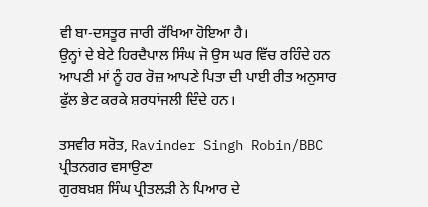ਵੀ ਬਾ-ਦਸਤੂਰ ਜਾਰੀ ਰੱਖਿਆ ਹੋਇਆ ਹੈ।
ਉਨ੍ਹਾਂ ਦੇ ਬੇਟੇ ਹਿਰਦੈਪਾਲ ਸਿੰਘ ਜੋ ਉਸ ਘਰ ਵਿੱਚ ਰਹਿੰਦੇ ਹਨ ਆਪਣੀ ਮਾਂ ਨੂੰ ਹਰ ਰੋਜ਼ ਆਪਣੇ ਪਿਤਾ ਦੀ ਪਾਈ ਰੀਤ ਅਨੁਸਾਰ ਫੁੱਲ ਭੇਟ ਕਰਕੇ ਸ਼ਰਧਾਂਜਲੀ ਦਿੰਦੇ ਹਨ।

ਤਸਵੀਰ ਸਰੋਤ, Ravinder Singh Robin/BBC
ਪ੍ਰੀਤਨਗਰ ਵਸਾਉਣਾ
ਗੁਰਬਖ਼ਸ਼ ਸਿੰਘ ਪ੍ਰੀਤਲੜੀ ਨੇ ਪਿਆਰ ਦੇ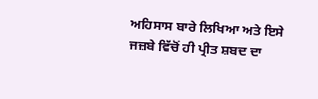ਅਹਿਸਾਸ ਬਾਰੇ ਲਿਖਿਆ ਅਤੇ ਇਸੇ ਜਜ਼ਬੇ ਵਿੱਚੋਂ ਹੀ ਪ੍ਰੀਤ ਸ਼ਬਦ ਦਾ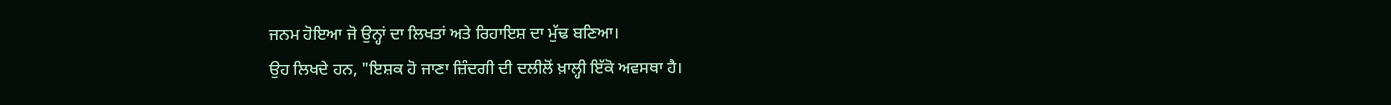ਜਨਮ ਹੋਇਆ ਜੋ ਉਨ੍ਹਾਂ ਦਾ ਲਿਖਤਾਂ ਅਤੇ ਰਿਹਾਇਸ਼ ਦਾ ਮੁੱਢ ਬਣਿਆ।
ਉਹ ਲਿਖਦੇ ਹਨ, "ਇਸ਼ਕ ਹੋ ਜਾਣਾ ਜ਼ਿੰਦਗੀ ਦੀ ਦਲੀਲੋਂ ਖ਼ਾਲ੍ਹੀ ਇੱਕੋ ਅਵਸਥਾ ਹੈ।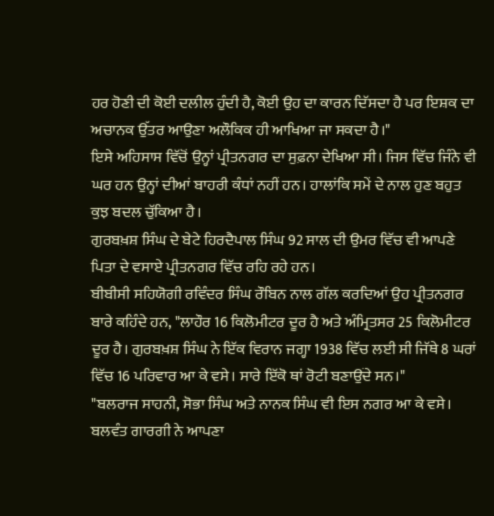ਹਰ ਹੋਣੀ ਦੀ ਕੋਈ ਦਲੀਲ ਹੁੰਦੀ ਹੈ, ਕੋਈ ਉਹ ਦਾ ਕਾਰਨ ਦਿੱਸਦਾ ਹੈ ਪਰ ਇਸ਼ਕ ਦਾ ਅਚਾਨਕ ਉੱਤਰ ਆਉਣਾ ਅਲੌਕਿਕ ਹੀ ਆਖਿਆ ਜਾ ਸਕਦਾ ਹੈ।"
ਇਸੇ ਅਹਿਸਾਸ ਵਿੱਚੋਂ ਉਨ੍ਹਾਂ ਪ੍ਰੀਤਨਗਰ ਦਾ ਸੁਫ਼ਨਾ ਦੇਖਿਆ ਸੀ। ਜਿਸ ਵਿੱਚ ਜਿੰਨੇ ਵੀ ਘਰ ਹਨ ਉਨ੍ਹਾਂ ਦੀਆਂ ਬਾਹਰੀ ਕੰਧਾਂ ਨਹੀਂ ਹਨ। ਹਾਲਾਂਕਿ ਸਮੇਂ ਦੇ ਨਾਲ ਹੁਣ ਬਹੁਤ ਕੁਝ ਬਦਲ ਚੁੱਕਿਆ ਹੈ।
ਗੁਰਬਖ਼ਸ਼ ਸਿੰਘ ਦੇ ਬੇਟੇ ਹਿਰਦੈਪਾਲ ਸਿੰਘ 92 ਸਾਲ ਦੀ ਉਮਰ ਵਿੱਚ ਵੀ ਆਪਣੇ ਪਿਤਾ ਦੇ ਵਸਾਏ ਪ੍ਰੀਤਨਗਰ ਵਿੱਚ ਰਹਿ ਰਹੇ ਹਨ।
ਬੀਬੀਸੀ ਸਹਿਯੋਗੀ ਰਵਿੰਦਰ ਸਿੰਘ ਰੌਬਿਨ ਨਾਲ ਗੱਲ ਕਰਦਿਆਂ ਉਹ ਪ੍ਰੀਤਨਗਰ ਬਾਰੇ ਕਹਿੰਦੇ ਹਨ, "ਲਾਹੌਰ 16 ਕਿਲੋਮੀਟਰ ਦੂਰ ਹੈ ਅਤੇ ਅੰਮ੍ਰਿਤਸਰ 25 ਕਿਲੋਮੀਟਰ ਦੂਰ ਹੈ। ਗੁਰਬਖ਼ਸ਼ ਸਿੰਘ ਨੇ ਇੱਕ ਵਿਰਾਨ ਜਗ੍ਹਾ 1938 ਵਿੱਚ ਲਈ ਸੀ ਜਿੱਥੇ 8 ਘਰਾਂ ਵਿੱਚ 16 ਪਰਿਵਾਰ ਆ ਕੇ ਵਸੇ। ਸਾਰੇ ਇੱਕੋ ਥਾਂ ਰੋਟੀ ਬਣਾਉਂਦੇ ਸਨ।"
"ਬਲਰਾਜ ਸਾਹਨੀ, ਸੋਭਾ ਸਿੰਘ ਅਤੇ ਨਾਨਕ ਸਿੰਘ ਵੀ ਇਸ ਨਗਰ ਆ ਕੇ ਵਸੇ। ਬਲਵੰਤ ਗਾਰਗੀ ਨੇ ਆਪਣਾ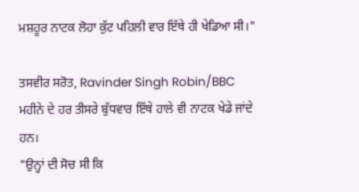ਮਸ਼ਹੂਰ ਨਾਟਕ ਲੋਹਾ ਕੁੱਟ ਪਹਿਲੀ ਵਾਰ ਇੱਥੇ ਹੀ ਖੇਡਿਆ ਸੀ।"

ਤਸਵੀਰ ਸਰੋਤ, Ravinder Singh Robin/BBC
ਮਹੀਨੇ ਦੇ ਹਰ ਤੀਸਰੇ ਬੁੱਧਵਾਰ ਇੱਥੇ ਹਾਲੇ ਵੀ ਨਾਟਕ ਖੇਡੇ ਜਾਂਦੇ ਹਨ।
"ਉਨ੍ਹਾਂ ਦੀ ਸੋਚ ਸੀ ਕਿ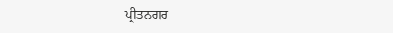ਪ੍ਰੀਤਨਗਰ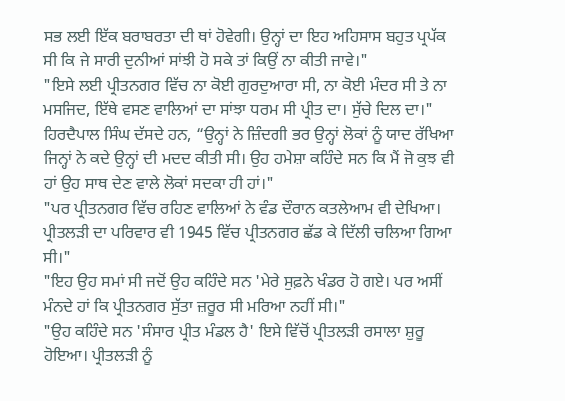ਸਭ ਲਈ ਇੱਕ ਬਰਾਬਰਤਾ ਦੀ ਥਾਂ ਹੋਵੇਗੀ। ਉਨ੍ਹਾਂ ਦਾ ਇਹ ਅਹਿਸਾਸ ਬਹੁਤ ਪ੍ਰਪੱਕ ਸੀ ਕਿ ਜੇ ਸਾਰੀ ਦੁਨੀਆਂ ਸਾਂਝੀ ਹੋ ਸਕੇ ਤਾਂ ਕਿਉਂ ਨਾ ਕੀਤੀ ਜਾਵੇ।"
"ਇਸੇ ਲਈ ਪ੍ਰੀਤਨਗਰ ਵਿੱਚ ਨਾ ਕੋਈ ਗੁਰਦੁਆਰਾ ਸੀ, ਨਾ ਕੋਈ ਮੰਦਰ ਸੀ ਤੇ ਨਾ ਮਸਜਿਦ, ਇੱਥੇ ਵਸਣ ਵਾਲਿਆਂ ਦਾ ਸਾਂਝਾ ਧਰਮ ਸੀ ਪ੍ਰੀਤ ਦਾ। ਸੁੱਚੇ ਦਿਲ ਦਾ।"
ਹਿਰਦੈਪਾਲ ਸਿੰਘ ਦੱਸਦੇ ਹਨ, “ਉਨ੍ਹਾਂ ਨੇ ਜ਼ਿੰਦਗੀ ਭਰ ਉਨ੍ਹਾਂ ਲੋਕਾਂ ਨੂੰ ਯਾਦ ਰੱਖਿਆ ਜਿਨ੍ਹਾਂ ਨੇ ਕਦੇ ਉਨ੍ਹਾਂ ਦੀ ਮਦਦ ਕੀਤੀ ਸੀ। ਉਹ ਹਮੇਸ਼ਾ ਕਹਿੰਦੇ ਸਨ ਕਿ ਮੈਂ ਜੋ ਕੁਝ ਵੀ ਹਾਂ ਉਹ ਸਾਥ ਦੇਣ ਵਾਲੇ ਲੋਕਾਂ ਸਦਕਾ ਹੀ ਹਾਂ।"
"ਪਰ ਪ੍ਰੀਤਨਗਰ ਵਿੱਚ ਰਹਿਣ ਵਾਲਿਆਂ ਨੇ ਵੰਡ ਦੌਰਾਨ ਕਤਲੇਆਮ ਵੀ ਦੇਖਿਆ। ਪ੍ਰੀਤਲੜੀ ਦਾ ਪਰਿਵਾਰ ਵੀ 1945 ਵਿੱਚ ਪ੍ਰੀਤਨਗਰ ਛੱਡ ਕੇ ਦਿੱਲੀ ਚਲਿਆ ਗਿਆ ਸੀ।"
"ਇਹ ਉਹ ਸਮਾਂ ਸੀ ਜਦੋਂ ਉਹ ਕਹਿੰਦੇ ਸਨ 'ਮੇਰੇ ਸੁਫ਼ਨੇ ਖੰਡਰ ਹੋ ਗਏ। ਪਰ ਅਸੀਂ ਮੰਨਦੇ ਹਾਂ ਕਿ ਪ੍ਰੀਤਨਗਰ ਸੁੱਤਾ ਜ਼ਰੂਰ ਸੀ ਮਰਿਆ ਨਹੀਂ ਸੀ।"
"ਉਹ ਕਹਿੰਦੇ ਸਨ 'ਸੰਸਾਰ ਪ੍ਰੀਤ ਮੰਡਲ ਹੈ' ਇਸੇ ਵਿੱਚੋਂ ਪ੍ਰੀਤਲੜੀ ਰਸਾਲਾ ਸ਼ੁਰੂ ਹੋਇਆ। ਪ੍ਰੀਤਲੜੀ ਨੂੰ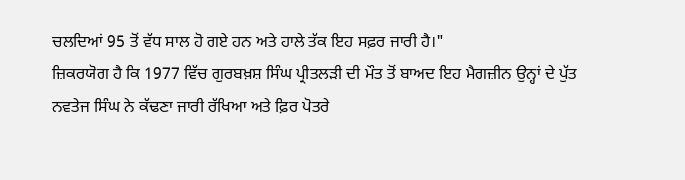ਚਲਦਿਆਂ 95 ਤੋਂ ਵੱਧ ਸਾਲ ਹੋ ਗਏ ਹਨ ਅਤੇ ਹਾਲੇ ਤੱਕ ਇਹ ਸਫ਼ਰ ਜਾਰੀ ਹੈ।"
ਜ਼ਿਕਰਯੋਗ ਹੈ ਕਿ 1977 ਵਿੱਚ ਗੁਰਬਖ਼ਸ਼ ਸਿੰਘ ਪ੍ਰੀਤਲੜੀ ਦੀ ਮੌਤ ਤੋਂ ਬਾਅਦ ਇਹ ਮੈਗਜ਼ੀਨ ਉਨ੍ਹਾਂ ਦੇ ਪੁੱਤ ਨਵਤੇਜ ਸਿੰਘ ਨੇ ਕੱਢਣਾ ਜਾਰੀ ਰੱਖਿਆ ਅਤੇ ਫ਼ਿਰ ਪੋਤਰੇ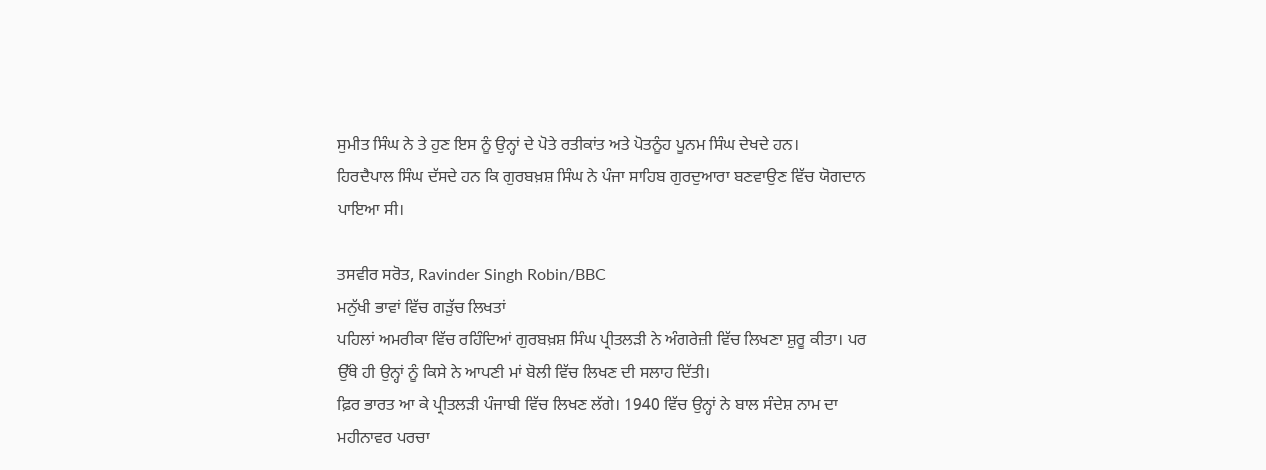ਸੁਮੀਤ ਸਿੰਘ ਨੇ ਤੇ ਹੁਣ ਇਸ ਨੂੰ ਉਨ੍ਹਾਂ ਦੇ ਪੋਤੇ ਰਤੀਕਾਂਤ ਅਤੇ ਪੋਤਨੂੰਹ ਪੂਨਮ ਸਿੰਘ ਦੇਖਦੇ ਹਨ।
ਹਿਰਦੈਪਾਲ ਸਿੰਘ ਦੱਸਦੇ ਹਨ ਕਿ ਗੁਰਬਖ਼ਸ਼ ਸਿੰਘ ਨੇ ਪੰਜਾ ਸਾਹਿਬ ਗੁਰਦੁਆਰਾ ਬਣਵਾਉਣ ਵਿੱਚ ਯੋਗਦਾਨ ਪਾਇਆ ਸੀ।

ਤਸਵੀਰ ਸਰੋਤ, Ravinder Singh Robin/BBC
ਮਨੁੱਖੀ ਭਾਵਾਂ ਵਿੱਚ ਗੜੁੱਚ ਲਿਖਤਾਂ
ਪਹਿਲਾਂ ਅਮਰੀਕਾ ਵਿੱਚ ਰਹਿੰਦਿਆਂ ਗੁਰਬਖ਼ਸ਼ ਸਿੰਘ ਪ੍ਰੀਤਲੜੀ ਨੇ ਅੰਗਰੇਜ਼ੀ ਵਿੱਚ ਲਿਖਣਾ ਸ਼ੁਰੂ ਕੀਤਾ। ਪਰ ਉੱਥੇ ਹੀ ਉਨ੍ਹਾਂ ਨੂੰ ਕਿਸੇ ਨੇ ਆਪਣੀ ਮਾਂ ਬੋਲੀ ਵਿੱਚ ਲਿਖਣ ਦੀ ਸਲਾਹ ਦਿੱਤੀ।
ਫ਼ਿਰ ਭਾਰਤ ਆ ਕੇ ਪ੍ਰੀਤਲੜੀ ਪੰਜਾਬੀ ਵਿੱਚ ਲਿਖਣ ਲੱਗੇ। 1940 ਵਿੱਚ ਉਨ੍ਹਾਂ ਨੇ ਬਾਲ ਸੰਦੇਸ਼ ਨਾਮ ਦਾ ਮਹੀਨਾਵਰ ਪਰਚਾ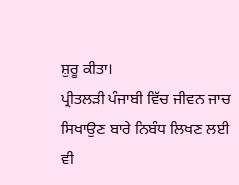ਸ਼ੁਰੂ ਕੀਤਾ।
ਪ੍ਰੀਤਲੜੀ ਪੰਜਾਬੀ ਵਿੱਚ ਜੀਵਨ ਜਾਚ ਸਿਖਾਉਣ ਬਾਰੇ ਨਿਬੰਧ ਲਿਖਣ ਲਈ ਵੀ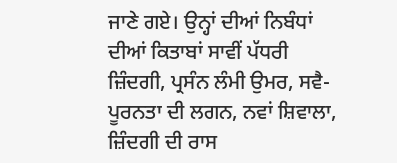ਜਾਣੇ ਗਏ। ਉਨ੍ਹਾਂ ਦੀਆਂ ਨਿਬੰਧਾਂ ਦੀਆਂ ਕਿਤਾਬਾਂ ਸਾਵੀਂ ਪੱਧਰੀ ਜ਼ਿੰਦਗੀ, ਪ੍ਰਸੰਨ ਲੰਮੀ ਉਮਰ, ਸਵੈ-ਪੂਰਨਤਾ ਦੀ ਲਗਨ, ਨਵਾਂ ਸ਼ਿਵਾਲਾ, ਜ਼ਿੰਦਗੀ ਦੀ ਰਾਸ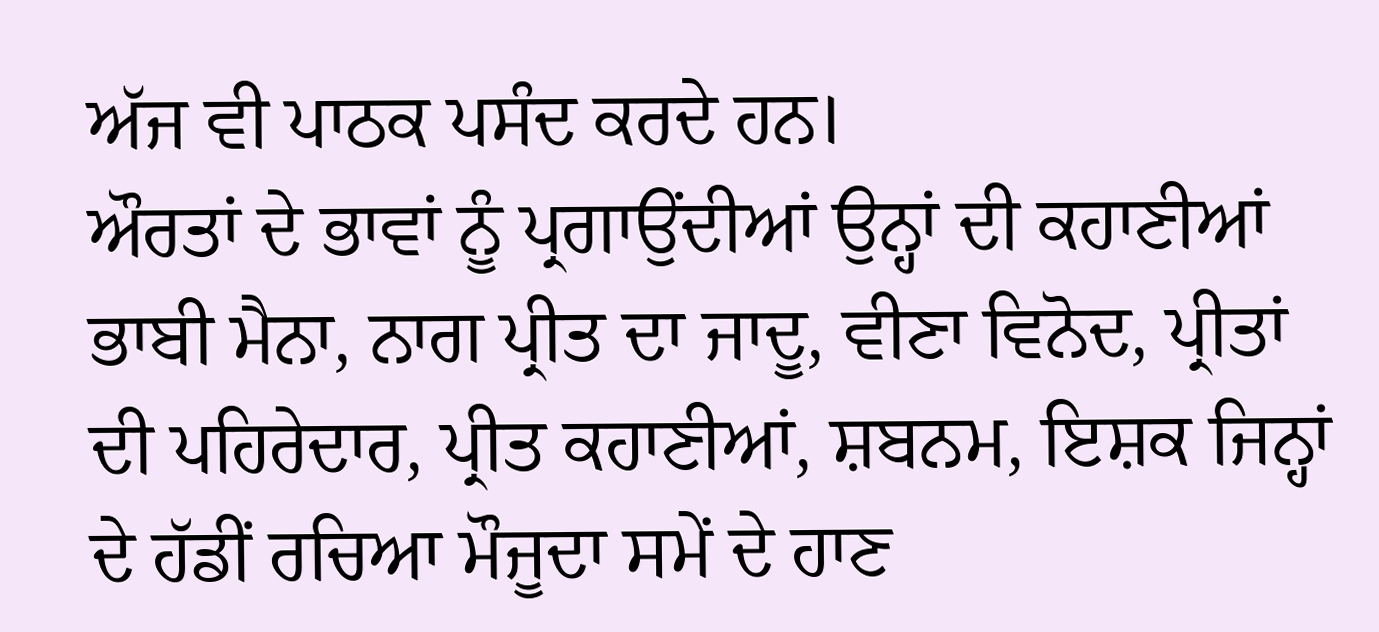ਅੱਜ ਵੀ ਪਾਠਕ ਪਸੰਦ ਕਰਦੇ ਹਨ।
ਔਰਤਾਂ ਦੇ ਭਾਵਾਂ ਨੂੰ ਪ੍ਰਗਾਉਂਦੀਆਂ ਉਨ੍ਹਾਂ ਦੀ ਕਹਾਣੀਆਂ ਭਾਬੀ ਮੈਨਾ, ਨਾਗ ਪ੍ਰੀਤ ਦਾ ਜਾਦੂ, ਵੀਣਾ ਵਿਨੋਦ, ਪ੍ਰੀਤਾਂ ਦੀ ਪਹਿਰੇਦਾਰ, ਪ੍ਰੀਤ ਕਹਾਣੀਆਂ, ਸ਼ਬਨਮ, ਇਸ਼ਕ ਜਿਨ੍ਹਾਂ ਦੇ ਹੱਡੀਂ ਰਚਿਆ ਮੌਜੂਦਾ ਸਮੇਂ ਦੇ ਹਾਣ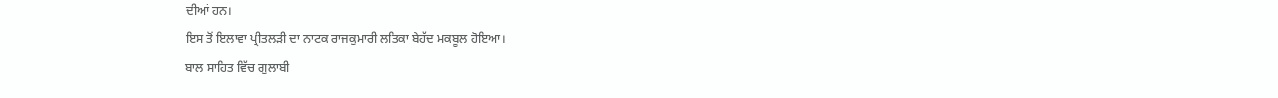ਦੀਆਂ ਹਨ।
ਇਸ ਤੋਂ ਇਲਾਵਾ ਪ੍ਰੀਤਲੜੀ ਦਾ ਨਾਟਕ ਰਾਜਕੁਮਾਰੀ ਲਤਿਕਾ ਬੇਹੱਦ ਮਕਬੂਲ ਹੋਇਆ।
ਬਾਲ ਸਾਹਿਤ ਵਿੱਚ ਗੁਲਾਬੀ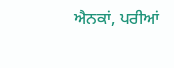ਐਨਕਾਂ, ਪਰੀਆਂ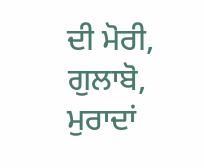ਦੀ ਮੋਰੀ, ਗੁਲਾਬੋ, ਮੁਰਾਦਾਂ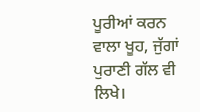ਪੂਰੀਆਂ ਕਰਨ ਵਾਲਾ ਖੂਹ, ਜੁੱਗਾਂ ਪੁਰਾਣੀ ਗੱਲ ਵੀ ਲਿਖੇ।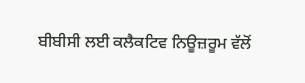ਬੀਬੀਸੀ ਲਈ ਕਲੈਕਟਿਵ ਨਿਊਜ਼ਰੂਮ ਵੱਲੋਂ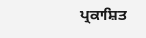ਪ੍ਰਕਾਸ਼ਿਤ